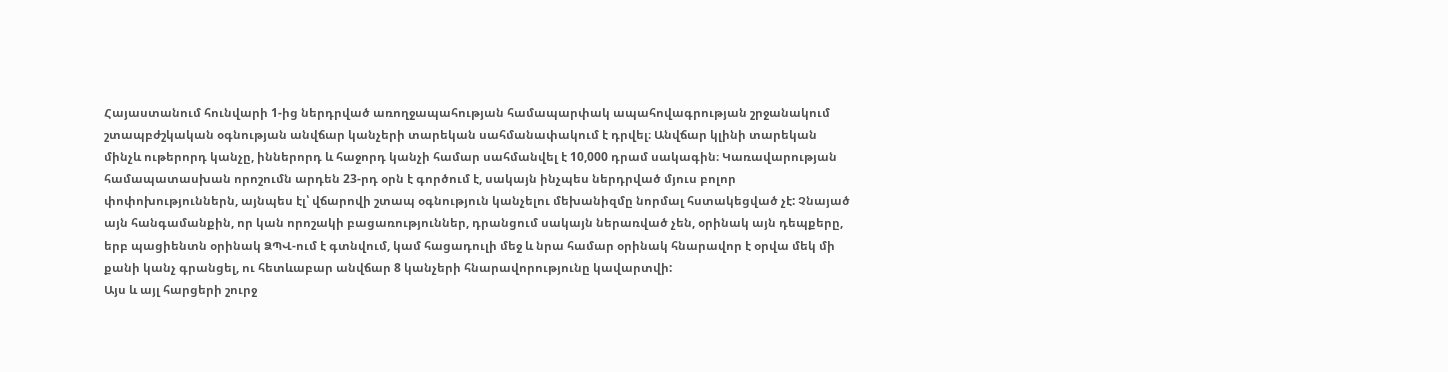Հայաստանում հունվարի 1-ից ներդրված առողջապահության համապարփակ ապահովագրության շրջանակում շտապբժշկական օգնության անվճար կանչերի տարեկան սահմանափակում է դրվել։ Անվճար կլինի տարեկան մինչև ութերորդ կանչը, իններորդ և հաջորդ կանչի համար սահմանվել է 10,000 դրամ սակագին։ Կառավարության համապատասխան որոշումն արդեն 23-րդ օրն է գործում է, սակայն ինչպես ներդրված մյուս բոլոր փոփոխություններն, այնպես էլ՝ վճարովի շտապ օգնություն կանչելու մեխանիզմը նորմալ հստակեցված չէ: Չնայած այն հանգամանքին, որ կան որոշակի բացառություններ, դրանցում սակայն ներառված չեն, օրինակ այն դեպքերը, երբ պացիենտն օրինակ ՁՊՎ-ում է գտնվում, կամ հացադուլի մեջ և նրա համար օրինակ հնարավոր է օրվա մեկ մի քանի կանչ գրանցել, ու հետևաբար անվճար 8 կանչերի հնարավորությունը կավարտվի:
Այս և այլ հարցերի շուրջ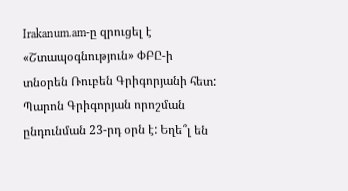Irakanum.am-ը զրուցել է «Շտապօգնություն» ՓԲԸ-ի տնօրեն Ռուբեն Գրիգորյանի հետ:
Պարոն Գրիգորյան որոշման ընդունման 23-րդ օրն է: Եղե՞լ են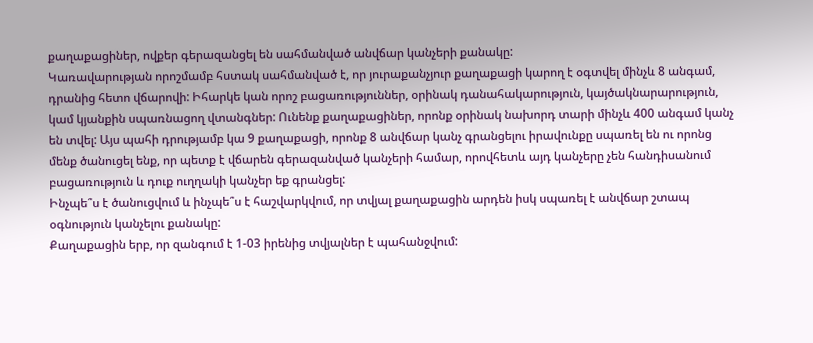քաղաքացիներ, ովքեր գերազանցել են սահմանված անվճար կանչերի քանակը:
Կառավարության որոշմամբ հստակ սահմանված է, որ յուրաքանչյուր քաղաքացի կարող է օգտվել մինչև 8 անգամ, դրանից հետո վճարովի: Իհարկե կան որոշ բացառություններ, օրինակ դանահակարություն, կայծակնարարություն, կամ կյանքին սպառնացող վտանգներ: Ունենք քաղաքացիներ, որոնք օրինակ նախորդ տարի մինչև 400 անգամ կանչ են տվել: Այս պահի դրությամբ կա 9 քաղաքացի, որոնք 8 անվճար կանչ գրանցելու իրավունքը սպառել են ու որոնց մենք ծանուցել ենք, որ պետք է վճարեն գերազանված կանչերի համար, որովհետև այդ կանչերը չեն հանդիսանում բացառություն և դուք ուղղակի կանչեր եք գրանցել:
Ինչպե՞ս է ծանուցվում և ինչպե՞ս է հաշվարկվում, որ տվյալ քաղաքացին արդեն իսկ սպառել է անվճար շտապ օգնություն կանչելու քանակը:
Քաղաքացին երբ, որ զանգում է 1-03 իրենից տվյալներ է պահանջվում: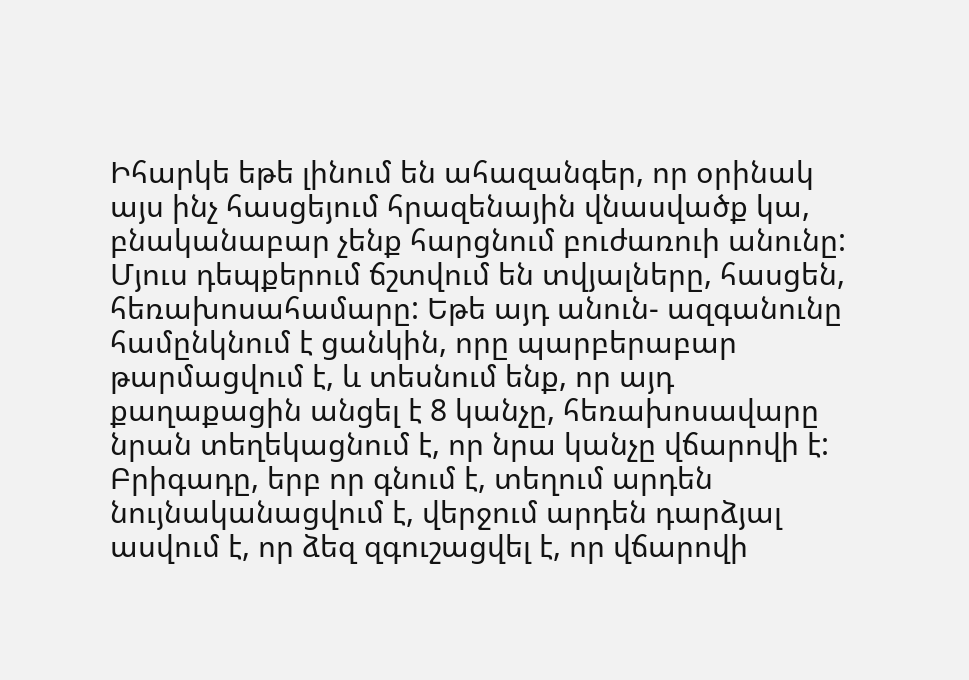Իհարկե եթե լինում են ահազանգեր, որ օրինակ այս ինչ հասցեյում հրազենային վնասվածք կա, բնականաբար չենք հարցնում բուժառուի անունը: Մյուս դեպքերում ճշտվում են տվյալները, հասցեն, հեռախոսահամարը: Եթե այդ անուն- ազգանունը համընկնում է ցանկին, որը պարբերաբար թարմացվում է, և տեսնում ենք, որ այդ քաղաքացին անցել է 8 կանչը, հեռախոսավարը նրան տեղեկացնում է, որ նրա կանչը վճարովի է: Բրիգադը, երբ որ գնում է, տեղում արդեն նույնականացվում է, վերջում արդեն դարձյալ ասվում է, որ ձեզ զգուշացվել է, որ վճարովի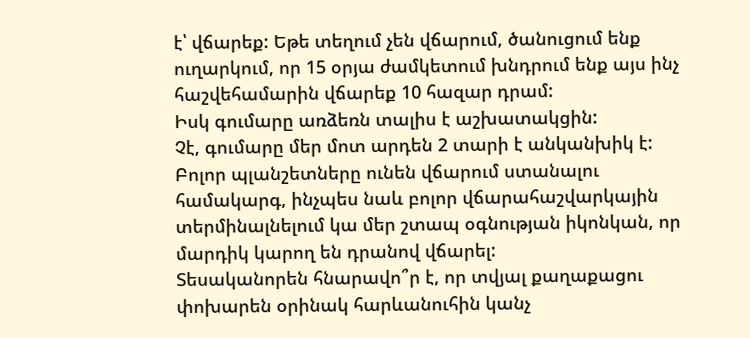է՝ վճարեք: Եթե տեղում չեն վճարում, ծանուցում ենք ուղարկում, որ 15 օրյա ժամկետում խնդրում ենք այս ինչ հաշվեհամարին վճարեք 10 հազար դրամ:
Իսկ գումարը առձեռն տալիս է աշխատակցին:
Չէ, գումարը մեր մոտ արդեն 2 տարի է անկանխիկ է: Բոլոր պլանշետները ունեն վճարում ստանալու համակարգ, ինչպես նաև բոլոր վճարահաշվարկային տերմինալնելում կա մեր շտապ օգնության իկոնկան, որ մարդիկ կարող են դրանով վճարել:
Տեսականորեն հնարավո՞ր է, որ տվյալ քաղաքացու փոխարեն օրինակ հարևանուհին կանչ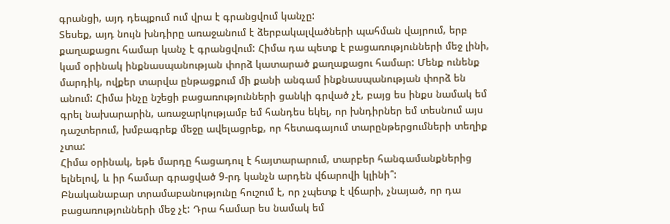գրանցի, այդ դեպքում ում վրա է գրանցվում կանչը:
Տեսեք, այդ նույն խնդիրը առաջանում է ձերբակալվածների պահման վայրում, երբ քաղաքացու համար կանչ է գրանցվում: Հիմա դա պետք է բացառությունների մեջ լինի, կամ օրինակ ինքնասպանության փորձ կատարած քաղաքացու համար: Մենք ունենք մարդիկ, ովքեր տարվա ընթացքում մի քանի անգամ ինքնասպանության փորձ են անում: Հիմա ինչը նշեցի բացառությունների ցանկի գրված չէ, բայց ես ինքս նամակ եմ գրել նախարարին, առաջարկությամբ եմ հանդես եկել, որ խնդիրներ եմ տեսնում այս դաշտերում, խմբագրեք մեջը ավելացրեք, որ հետագայում տարընթերցումների տեղիք չտա:
Հիմա օրինակ, եթե մարդը հացադուլ է հայտարարում, տարբեր հանգամանքներից ելնելով, և իր համար գրացված 9-րդ կանչն արդեն վճարովի կլինի՞:
Բնականաբար տրամաբանությունը հուշում է, որ չպետք է վճարի, չնայած, որ դա բացառությունների մեջ չէ: Դրա համար ես նամակ եմ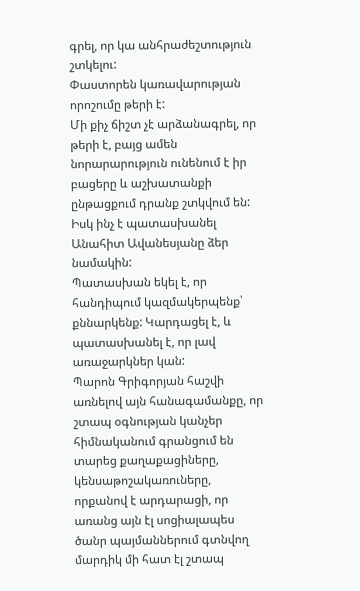գրել, որ կա անհրաժեշտություն շտկելու:
Փաստորեն կառավարության որոշումը թերի է:
Մի քիչ ճիշտ չէ արձանագրել, որ թերի է, բայց ամեն նորարարություն ունենում է իր բացերը և աշխատանքի ընթացքում դրանք շտկվում են:
Իսկ ինչ է պատասխանել Անահիտ Ավանեսյանը ձեր նամակին:
Պատասխան եկել է, որ հանդիպում կազմակերպենք՝ քննարկենք: Կարդացել է, և պատասխանել է, որ լավ առաջարկներ կան:
Պարոն Գրիգորյան հաշվի առնելով այն հանագամանքը, որ շտապ օգնության կանչեր հիմնականում գրանցում են տարեց քաղաքացիները, կենսաթոշակառուները, որքանով է արդարացի, որ առանց այն էլ սոցիալապես ծանր պայմաններում գտնվող մարդիկ մի հատ էլ շտապ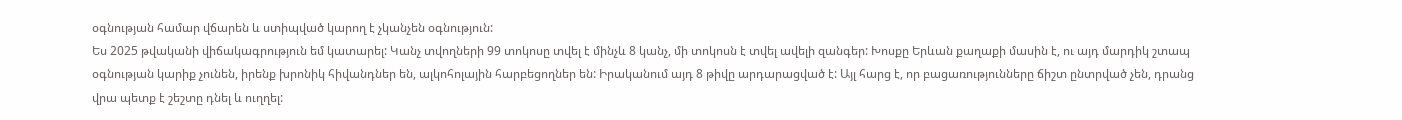օգնության համար վճարեն և ստիպված կարող է չկանչեն օգնություն:
Ես 2025 թվականի վիճակագրություն եմ կատարել: Կանչ տվողների 99 տոկոսը տվել է մինչև 8 կանչ, մի տոկոսն է տվել ավելի զանգեր: Խոսքը Երևան քաղաքի մասին է, ու այդ մարդիկ շտապ օգնության կարիք չունեն, իրենք խրոնիկ հիվանդներ են, ալկոհոլային հարբեցողներ են: Իրականում այդ 8 թիվը արդարացված է: Այլ հարց է, որ բացառությունները ճիշտ ընտրված չեն, դրանց վրա պետք է շեշտը դնել և ուղղել: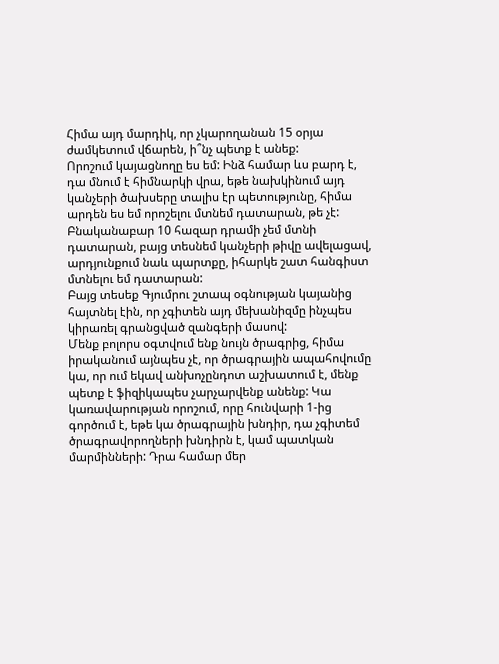Հիմա այդ մարդիկ, որ չկարողանան 15 օրյա ժամկետում վճարեն, ի՞նչ պետք է անեք:
Որոշում կայացնողը ես եմ: Ինձ համար ևս բարդ է, դա մնում է հիմնարկի վրա, եթե նախկինում այդ կանչերի ծախսերը տալիս էր պետությունը, հիմա արդեն ես եմ որոշելու մտնեմ դատարան, թե չէ: Բնականաբար 10 հազար դրամի չեմ մտնի դատարան, բայց տեսնեմ կանչերի թիվը ավելացավ, արդյունքում նաև պարտքը, իհարկե շատ հանգիստ մտնելու եմ դատարան:
Բայց տեսեք Գյումրու շտապ օգնության կայանից հայտնել էին, որ չգիտեն այդ մեխանիզմը ինչպես կիրառել գրանցված զանգերի մասով:
Մենք բոլորս օգտվում ենք նույն ծրագրից, հիմա իրականում այնպես չէ, որ ծրագրային ապահովումը կա, որ ում եկավ անխոչընդոտ աշխատում է, մենք պետք է ֆիզիկապես չարչարվենք անենք: Կա կառավարության որոշում, որը հունվարի 1-ից գործում է, եթե կա ծրագրային խնդիր, դա չգիտեմ ծրագրավորողների խնդիրն է, կամ պատկան մարմինների: Դրա համար մեր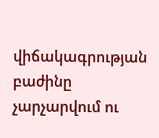վիճակագրության բաժինը չարչարվում ու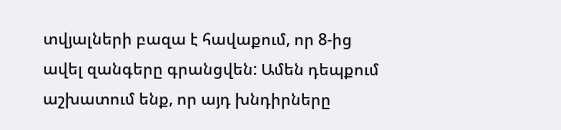տվյալների բազա է հավաքում, որ 8-ից ավել զանգերը գրանցվեն: Ամեն դեպքում աշխատում ենք, որ այդ խնդիրները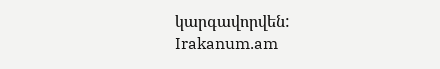կարգավորվեն:
Irakanum.am